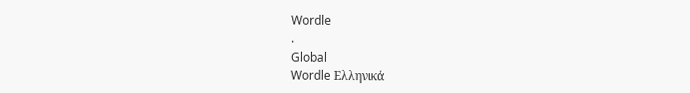Wordle
.
Global
Wordle Ελληνικά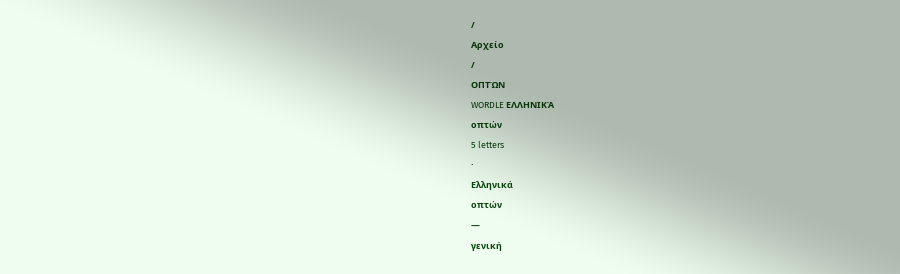/
Αρχείο
/
ΟΠΤΏΝ
WORDLE ΕΛΛΗΝΙΚΆ
οπτών
5 letters
·
Ελληνικά
οπτών
—
γενική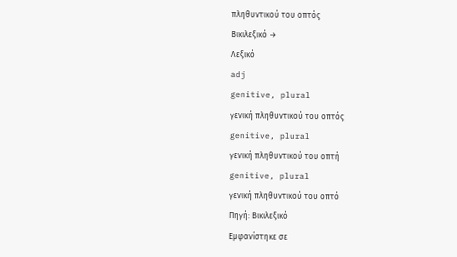πληθυντικού του οπτός
Βικιλεξικό →
Λεξικό
adj
genitive, plural
γενική πληθυντικού του οπτός
genitive, plural
γενική πληθυντικού του οπτή
genitive, plural
γενική πληθυντικού του οπτό
Πηγή: Βικιλεξικό
Εμφανίστηκε σε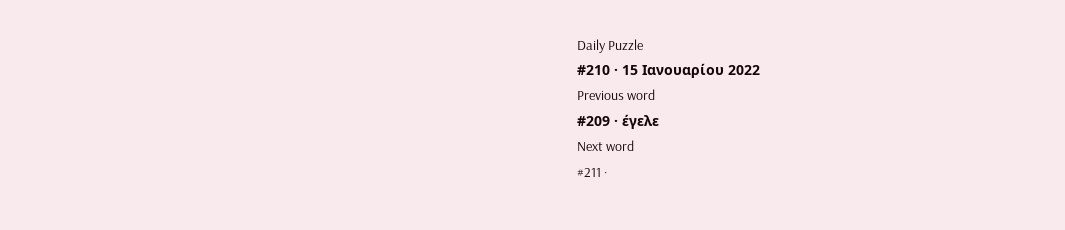Daily Puzzle
#210 · 15 Ιανουαρίου 2022
Previous word
#209 · έγελε
Next word
#211 ·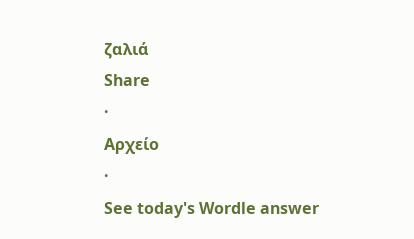ζαλιά
Share
·
Αρχείο
·
See today's Wordle answer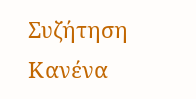Συζήτηση
Κανένα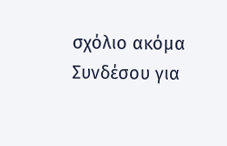σχόλιο ακόμα
Συνδέσου για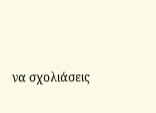να σχολιάσεις